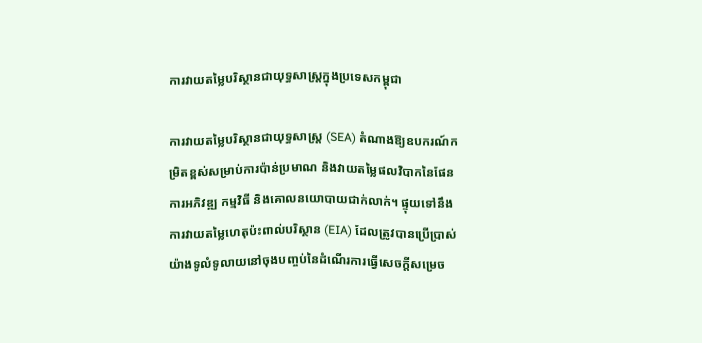ការវាយតម្លៃបរិស្ថានជាយុទ្ធសាស្ត្រក្នុងប្រទេសកម្ពុជា

ការវាយតម្លៃបរិស្ថានជាយុទ្ធសាស្ត្រ (SEA) តំណាងឱ្យឧបករណ៍កម្រិតខ្ពស់សម្រាប់ការប៉ាន់ប្រមាណ និងវាយតម្លៃផលវិបាកនៃផែនការអភិវឌ្ឍ កម្មវិធី និងគោលនយោបាយជាក់លាក់។ ផ្ទុយទៅនឹងការវាយតម្លៃហេតុប៉ះពាល់បរិស្ថាន (EIA) ដែលត្រូវបានប្រើប្រាស់យ៉ាងទូលំទូលាយនៅចុងបញ្ចប់នៃដំណើរការធ្វើសេចក្តីសម្រេច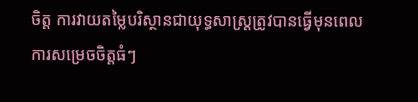ចិត្ត ការវាយតម្លៃបរិស្ថានជាយុទ្ធសាស្ត្រត្រូវបានធ្វើមុនពេលការសម្រេចចិត្តធំៗ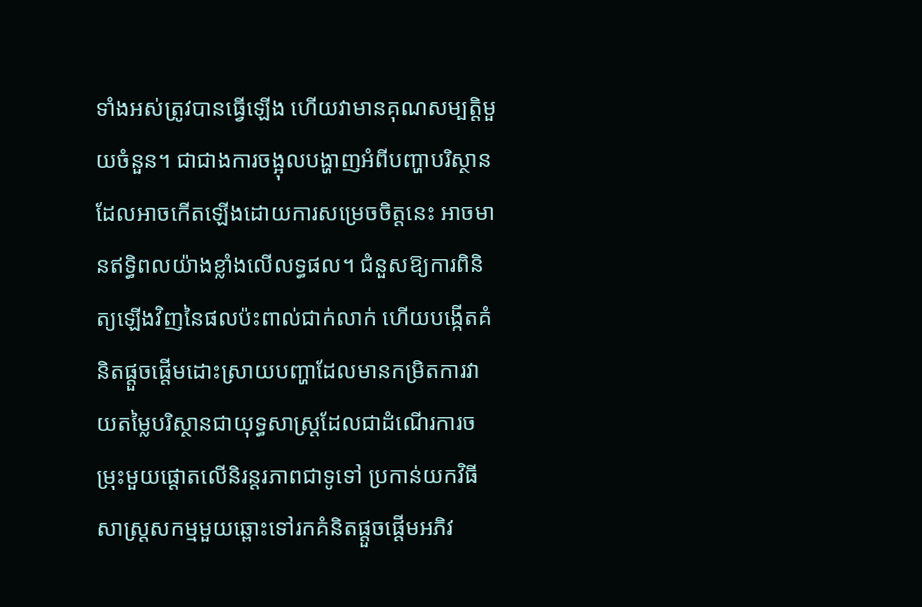ទាំងអស់ត្រូវបានធ្វើឡើង ហើយវាមានគុណសម្បត្តិមួយចំនួន។ ជាជាងការចង្អុលបង្ហាញអំពីបញ្ហាបរិស្ថានដែលអាចកើតឡើងដោយការសម្រេចចិត្តនេះ អាចមានឥទ្ធិពលយ៉ាងខ្លាំងលើលទ្ធផល។ ជំនួសឱ្យការពិនិត្យឡើងវិញនៃផលប៉ះពាល់ជាក់លាក់ ហើយបង្កើតគំនិតផ្តួចផ្តើមដោះស្រាយបញ្ហាដែលមានកម្រិតការវាយតម្លៃបរិស្ថានជាយុទ្ធសាស្ត្រដែលជាដំណើរការចម្រុះមួយផ្តោតលើនិរន្តរភាពជាទូទៅ ប្រកាន់យកវិធីសាស្ត្រសកម្មមួយឆ្ពោះទៅរកគំនិតផ្តួចផ្តើមអភិវ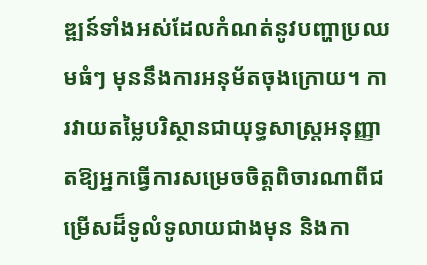ឌ្ឍន៍ទាំងអស់ដែលកំណត់នូវបញ្ហាប្រឈមធំៗ មុននឹងការអនុម័តចុងក្រោយ។ ការវាយតម្លៃបរិស្ថានជាយុទ្ធសាស្ត្រអនុញ្ញាតឱ្យអ្នកធ្វើការសម្រេចចិត្តពិចារណាពីជម្រើសដ៏ទូលំទូលាយជាងមុន និងកា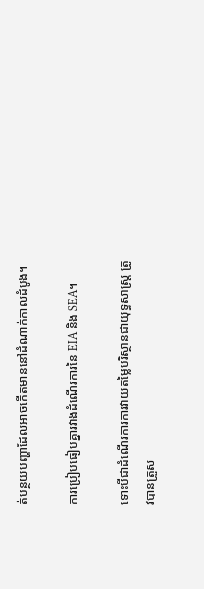ត់បន្ថយបញ្ហាដែលអាចកើតមាននៅដំណាក់កាលដំបូង។

ការប្រៀបធៀបគ្នារវាងដំណើរការនៃ EIA និង SEA។

ទោះបីជាដំណើរការការវាយតម្លៃបរិស្ថានជាយុទ្ធសាស្ត្រ ត្រូវបានត្រួស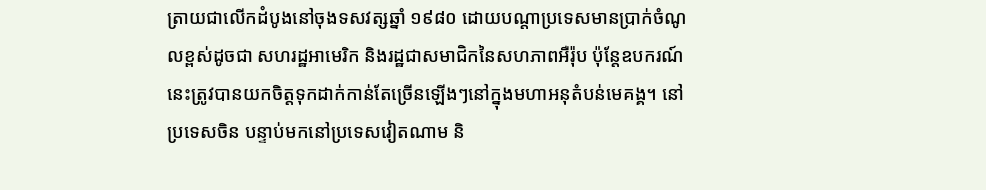ត្រាយជាលើកដំបូងនៅចុងទសវត្សឆ្នាំ ១៩៨០ ដោយបណ្តាប្រទេសមានប្រាក់ចំណូលខ្ពស់ដូចជា សហរដ្ឋអាមេរិក និងរដ្ឋជាសមាជិកនៃសហភាពអឺរ៉ុប ប៉ុន្តែឧបករណ៍នេះត្រូវបានយកចិត្តទុកដាក់កាន់តែច្រើនឡើងៗនៅក្នុងមហាអនុតំបន់មេគង្គ។ នៅប្រទេសចិន បន្ទាប់មកនៅប្រទេសវៀតណាម និ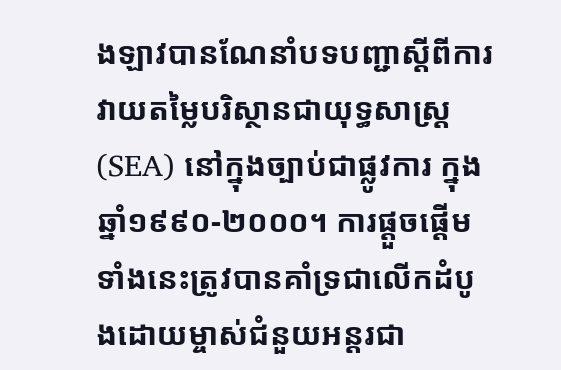ងឡាវបានណែនាំបទបញ្ជាស្តីពីការវាយតម្លៃបរិស្ថានជាយុទ្ធសាស្ត្រ (SEA) នៅក្នុងច្បាប់ជាផ្លូវការ ក្នុងឆ្នាំ១៩៩០-២០០០។ ការផ្តួចផ្តើមទាំងនេះត្រូវបានគាំទ្រជាលើកដំបូងដោយម្ចាស់ជំនួយអន្តរជា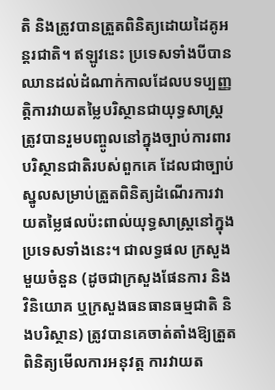តិ និងត្រូវបានត្រួតពិនិត្យដោយដៃគូអន្តរជាតិ។ ឥឡូវនេះ ប្រទេសទាំងបីបានឈានដល់ដំណាក់កាលដែលបទប្បញ្ញត្តិការវាយតម្លៃបរិស្ថានជាយុទ្ធសាស្ត្រ ត្រូវបានរួមបញ្ចូលនៅក្នុងច្បាប់ការពារបរិស្ថានជាតិរបស់ពួកគេ ដែលជាច្បាប់ស្នូលសម្រាប់ត្រួតពិនិត្យដំណើរការវាយតម្លៃផលប៉ះពាល់យុទ្ធសាស្ត្រនៅក្នុងប្រទេសទាំងនេះ។ ជាលទ្ធផល ក្រសួងមួយចំនួន (ដូចជាក្រសួងផែនការ និងវិនិយោគ ឬក្រសួងធនធានធម្មជាតិ និងបរិស្ថាន) ត្រូវបានគេចាត់តាំងឱ្យត្រួតពិនិត្យមើលការអនុវត្ត ការវាយត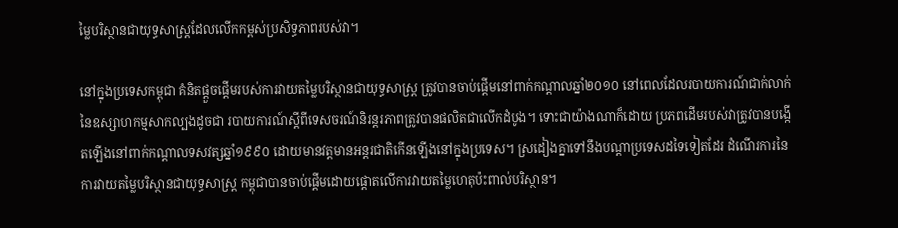ម្លៃបរិស្ថានជាយុទ្ធសាស្ត្រដែលលើកកម្ពស់ប្រសិទ្ធភាពរបស់វា។

នៅក្នុងប្រទេសកម្ពុជា គំនិតផ្តួចផ្តើមរបស់ការវាយតម្លៃបរិស្ថានជាយុទ្ធសាស្ត្រ ត្រូវបានចាប់ផ្តើមនៅពាក់កណ្តាលឆ្នាំ២០១០ នៅពេលដែលរបាយការណ៍ជាក់លាក់នៃឧស្សាហកម្មសាកល្បងដូចជា របាយការណ៍ស្ដីពីទេសចរណ៍និរន្តរភាពត្រូវបានផលិតជាលើកដំបូង។ ទោះជាយ៉ាងណាក៏ដោយ ប្រភពដើមរបស់វាត្រូវបានបង្កើតឡើងនៅពាក់កណ្តាលទសវត្សឆ្នាំ១៩៩០ ដោយមានវត្តមានអន្ដរជាតិកើនឡើងនៅក្នុងប្រទេស។ ស្រដៀងគ្នាទៅនឹងបណ្តាប្រទេសដទៃទៀតដែរ ដំណើរការនៃការវាយតម្លៃបរិស្ថានជាយុទ្ធសាស្ត្រ កម្ពុជាបានចាប់ផ្តើមដោយផ្តោតលើការវាយតម្លៃហេតុប៉ះពាល់បរិស្ថាន។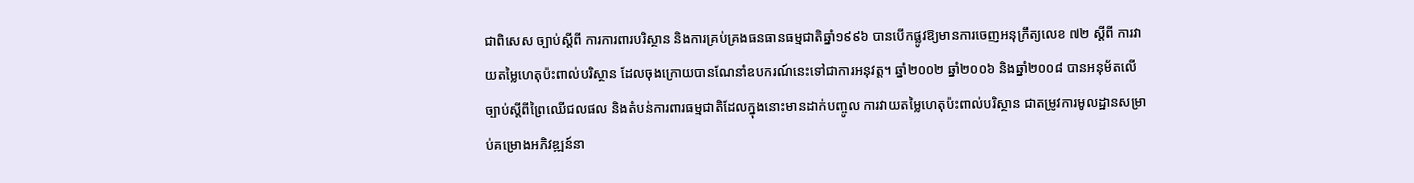ជាពិសេស ច្បាប់ស្តីពី ការការពារបរិស្ថាន និងការគ្រប់គ្រងធនធានធម្មជាតិឆ្នាំ១៩៩៦ បានបើកផ្លូវឱ្យមានការចេញអនុក្រឹត្យលេខ ៧២ ស្តីពី ការវាយតម្លៃហេតុប៉ះពាល់បរិស្ថាន ដែលចុងក្រោយបានណែនាំឧបករណ៍នេះទៅជាការអនុវត្ត។ ឆ្នាំ២០០២ ឆ្នាំ២០០៦ និងឆ្នាំ២០០៨ បានអនុម័តលើច្បាប់ស្តីពីព្រៃឈើជលផល និងតំបន់ការពារធម្មជាតិដែលក្នុងនោះមានដាក់បញ្ចូល ការវាយតម្លៃហេតុប៉ះពាល់បរិស្ថាន ជាតម្រូវការមូលដ្ឋានសម្រាប់គម្រោងអភិវឌ្ឍន៍នា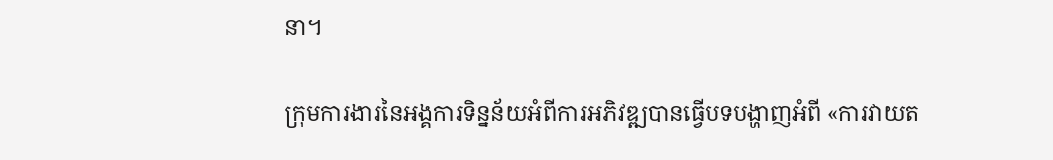នា។

ក្រុមការងារនៃអង្គការទិន្នន័យអំពីការអភិវឌ្ឍបានធ្វើបទបង្ហាញអំពី «ការវាយត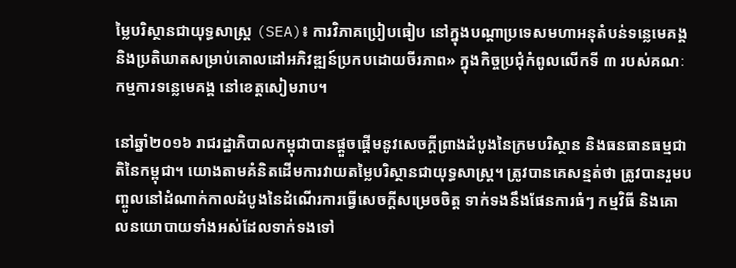ម្លៃបរិស្ថានជាយុទ្ធសាស្ត្រ (SEA)៖ ការវិភាគប្រៀបធៀប នៅក្នុងបណ្តាប្រទេសមហាអនុតំបន់ទន្លេមេគង្គ និងប្រតិឃាតសម្រាប់គោលដៅអភិវឌ្ឍន៍ប្រកបដោយចីរភាព» ក្នុងកិច្ចប្រជុំកំពូលលើកទី ៣ របស់គណៈកម្មការទន្លេមេគង្គ នៅខេត្តសៀមរាប។

នៅឆ្នាំ២០១៦ រាជរដ្ឋាភិបាលកម្ពុជាបានផ្តួចផ្តើមនូវសេចក្តីព្រាងដំបូងនៃក្រមបរិស្ថាន និងធនធានធម្មជាតិនៃកម្ពុជា។ យោងតាមគំនិតដើមការវាយតម្លៃបរិស្ថានជាយុទ្ធសាស្ត្រ។ ត្រូវបានគេសន្មត់ថា ត្រូវបានរួមបញ្ចូលនៅដំណាក់កាលដំបូងនៃដំណើរការធ្វើសេចក្តីសម្រេចចិត្ត ទាក់ទងនឹងផែនការធំៗ កម្មវិធី និងគោលនយោបាយទាំងអស់ដែលទាក់ទងទៅ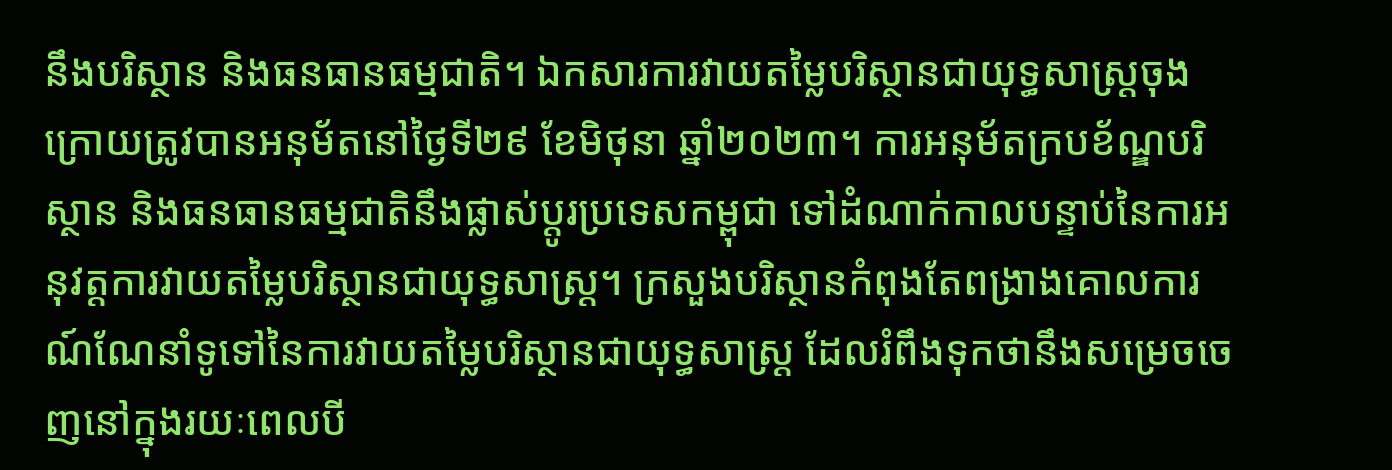នឹងបរិស្ថាន និងធនធានធម្មជាតិ។ ឯកសារការវាយតម្លៃបរិស្ថានជាយុទ្ធសាស្ត្រចុងក្រោយត្រូវបានអនុម័តនៅថ្ងៃទី២៩ ខែមិថុនា ឆ្នាំ២០២៣។ ការអនុម័តក្របខ័ណ្ឌបរិស្ថាន និងធនធានធម្មជាតិនឹងផ្លាស់ប្តូរប្រទេសកម្ពុជា ទៅដំណាក់កាលបន្ទាប់នៃការអនុវត្តការវាយតម្លៃបរិស្ថានជាយុទ្ធសាស្ត្រ។ ក្រសួងបរិស្ថានកំពុងតែពង្រាងគោលការណ៍ណែនាំទូទៅនៃការវាយតម្លៃបរិស្ថានជាយុទ្ធសាស្ត្រ ដែលរំពឹងទុកថានឹងសម្រេចចេញនៅក្នុងរយៈពេលបី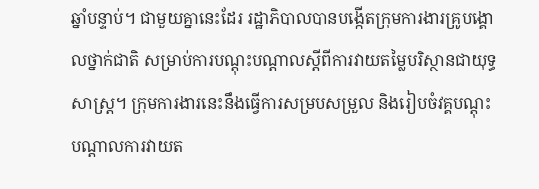ឆ្នាំបន្ទាប់។ ជាមួយគ្នានេះដែរ រដ្ឋាភិបាលបានបង្កើតក្រុមការងារគ្រូបង្គោលថ្នាក់ជាតិ សម្រាប់ការបណ្តុះបណ្តាលស្តីពីការវាយតម្លៃបរិស្ថានជាយុទ្ធសាស្ត្រ។ ក្រុមការងារនេះនឹងធ្វើការសម្របសម្រួល និងរៀបចំវគ្គបណ្តុះបណ្តាលការវាយត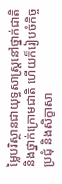ម្លៃបរិស្ថានជាយុទ្ធសាស្ត្រនៅថ្នាក់ជាតិ និងថ្នាក់ក្រោមជាតិ ហើយក៏រៀបចំកិច្ចប្រជុំ និងសិក្ខាសា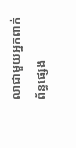លាជាមួយអ្នកពាក់ព័ន្ធផ្សេង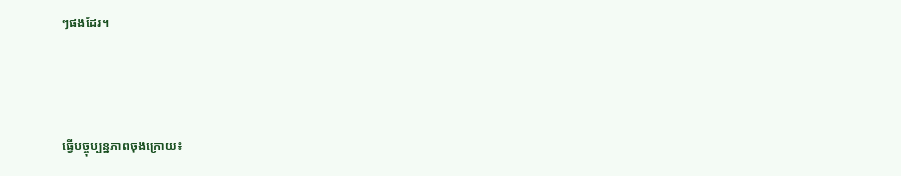ៗផងដែរ។



ធ្វើបច្ចុប្បន្នភាពចុងក្រោយ៖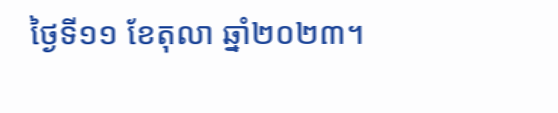ថ្ងៃទី១១ ខែតុលា ឆ្នាំ២០២៣។